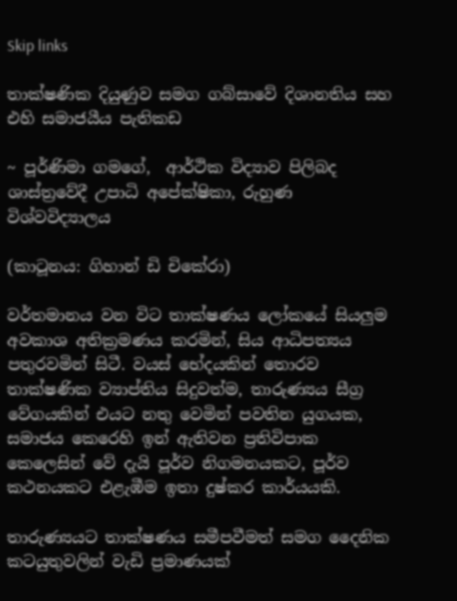Skip links

තාක්ෂණික දියුණුව සමග ගබ්සාවේ දිශානතිය සහ එහි සමාජයීය පැතිකඩ

~ පූර්ණිමා ගමගේ,  ආර්ථික විද්‍යාව පිලිබද ශාස්ත්‍රවේදී උපාධි අපේක්ෂිකා, රුහුණ විශ්වවිද්‍යාලය

(කාටූනය: ගිහාන් ඩි චිකේරා)

වර්තමානය වන විට තාක්ෂණය ලෝකයේ සියලුම අවකාශ අතික්‍රමණය කරමින්, සිය ආධිපත්‍යය පතුරවමින් සිටී. වයස් භේදයකින් තොරව තාක්ෂණික ව්‍යාප්තිය සිදුවත්ම, තාරුණ්‍යය සීග්‍ර වේගයකින් එයට නතු වෙමින් පවතින යුගයක, සමාජය කෙරෙහි ඉන් ඇතිවන ප්‍රතිවිපාක කෙලෙසින් වේ දැයි පූර්ව නිගමනයකට, පූර්ව කථනයකට එළැඹීම ඉතා දුෂ්කර කාර්යයකි.

තාරුණ්‍යයට තාක්ෂණය සමීපවීමත් සමග දෛනික කටයුතුවලින් වැඩි ප්‍රමාණයක්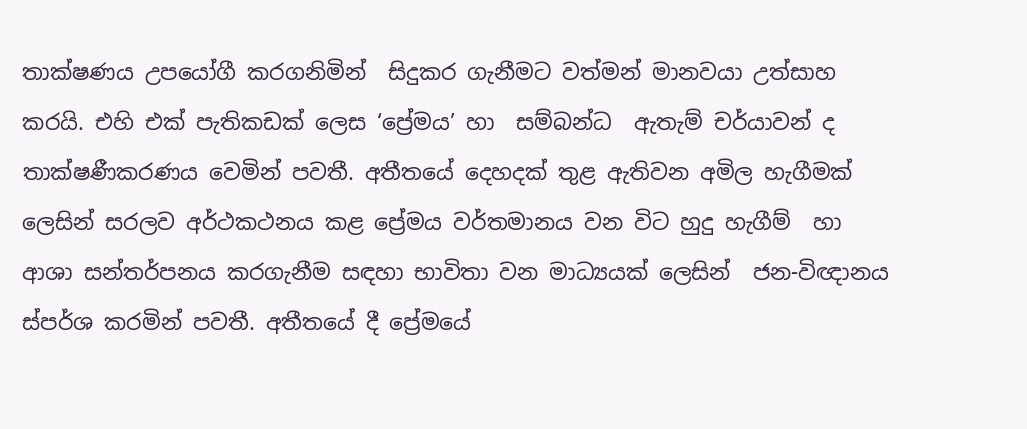තාක්ෂණය උපයෝගී කරගනිමින්  සිදුකර ගැනීමට වත්මන් මානවයා උත්සාහ කරයි. එහි එක් පැතිකඩක් ලෙස ‘ප්‍රේමය’ හා  සම්බන්ධ  ඇතැම් චර්යාවන් ද තාක්ෂණීකරණය වෙමින් පවතී. අතීතයේ දෙහදක් තුළ ඇතිවන අමිල හැගීමක් ලෙසින් සරලව අර්ථකථනය කළ ප්‍රේමය වර්තමානය වන විට හුදු හැගීම්  හා ආශා සන්තර්පනය කරගැනීම සඳහා භාවිතා වන මාධ්‍යයක් ලෙසින්  ජන-විඥානය ස්පර්ශ කරමින් පවතී. අතීතයේ දී ප්‍රේමයේ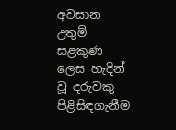අවසාන උතුම් සළකුණ ලෙස හැදින් වූ දරුවකු පිළිසිඳගැනීම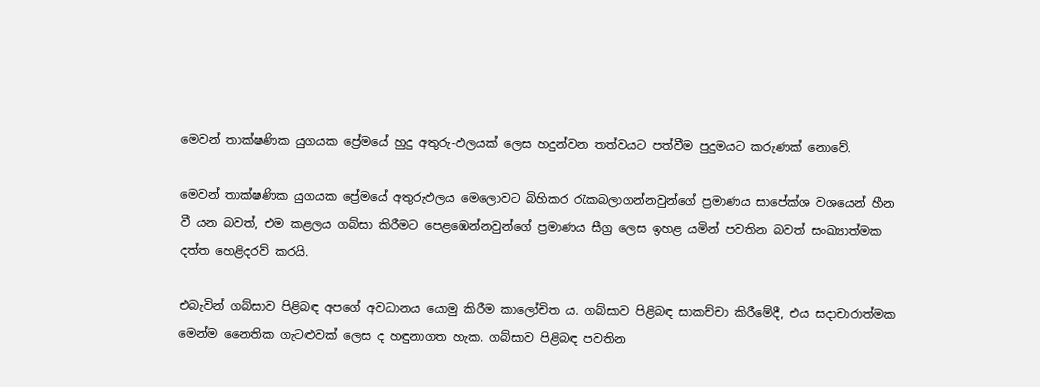මෙවන් තාක්ෂණික යුගයක ප්‍රේමයේ හුදු අතුරු-ඵලයක් ලෙස හදුන්වන තත්වයට පත්වීම පුදුමයට කරුණක් නොවේ.

මෙවන් තාක්ෂණික යුගයක ප්‍රේමයේ අතුරුඵලය මෙලොවට බිහිකර රැකබලාගන්නවුන්ගේ ප්‍රමාණය සාපේක්ශ වශයෙන් හීන වී යන බවත්, එම කළලය ගබ්සා කිරීමට පෙළඹෙන්නවුන්ගේ ප්‍රමාණය සීග්‍ර ලෙස ඉහළ යමින් පවතින බවත් සංඛ්‍යාත්මක දත්ත හෙළිදරව් කරයි.

එබැවින් ගබ්සාව පිළිබඳ අපගේ අවධානය යොමු කිරීම කාලෝචිත ය. ගබ්සාව පිළිබඳ සාකච්චා කිරීමේදී, එය සදාචාරාත්මක මෙන්ම නෛතික ගැටළුවක් ලෙස ද හඳුනාගත හැක. ගබ්සාව පිළිබඳ පවතින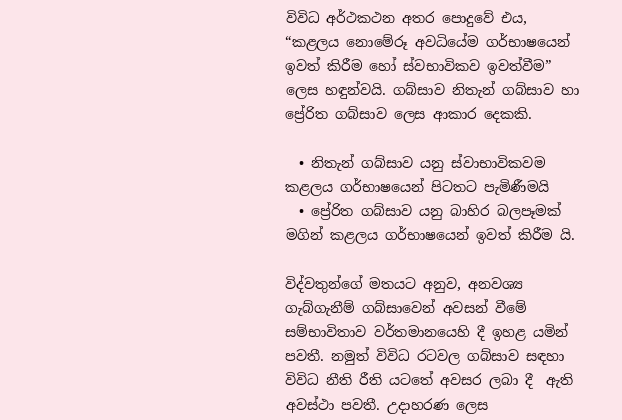විවිධ අර්ථකථන අතර පොදුවේ එය, “කළලය නොමේරූ අවධියේම ගර්භාෂයෙන් ඉවත් කිරීම හෝ ස්වභාවිකව ඉවත්වීම” ලෙස හඳුන්වයි. ගබ්සාව නිතැන් ගබ්සාව හා ප්‍රේරිත ගබ්සාව ලෙස ආකාර දෙකකි.

  • නිතැන් ගබ්සාව යනු ස්වාභාවිකවම කළලය ගර්භාෂයෙන් පිටතට පැමිණීමයි
  • ප්‍රේරිත ගබ්සාව යනු බාහිර බලපෑමක් මගින් කළලය ගර්භාෂයෙන් ඉවත් කිරීම යි.

විද්වතුන්ගේ මතයට අනුව, අනවශ්‍ය ගැබ්ගැනීම් ගබ්සාවෙන් අවසන් වීමේ සම්භාවිතාව වර්තමානයෙහි දී ඉහළ යමින් පවතී. නමුත් විවිධ රටවල ගබ්සාව සඳහා විවිධ නීති රීති යටතේ අවසර ලබා දී  ඇති අවස්ථා පවතී. උදාහරණ ලෙස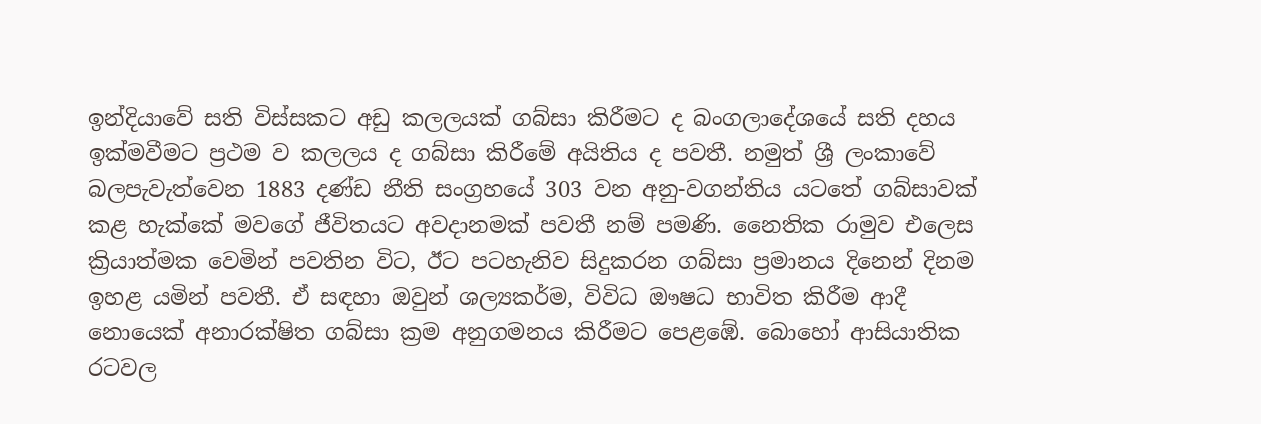ඉන්දියාවේ සති විස්සකට අඩු කලලයක් ගබ්සා කිරීමට ද බංගලාදේශයේ සති දහය ඉක්මවීමට ප්‍රථම ව කලලය ද ගබ්සා කිරීමේ අයිතිය ද පවතී. නමුත් ශ්‍රී ලංකාවේ බලපැවැත්වෙන 1883 දණ්ඩ නීති සංග්‍රහයේ 303 වන අනු-වගන්තිය යටතේ ගබ්සාවක් කළ හැක්කේ මවගේ ජීවිතයට අවදානමක් පවතී නම් පමණි. නෛතික රාමුව එලෙස ක්‍රියාත්මක වෙමින් පවතින විට, ඊට පටහැනිව සිදුකරන ගබ්සා ප්‍රමානය දිනෙන් දිනම ඉහළ යමින් පවතී. ඒ සඳහා ඔවුන් ශල්‍යකර්ම, විවිධ ඖෂධ භාවිත කිරීම ආදී නොයෙක් අනාරක්ෂිත ගබ්සා ක්‍රම අනුගමනය කිරීමට පෙළඹේ. බොහෝ ආසියාතික රටවල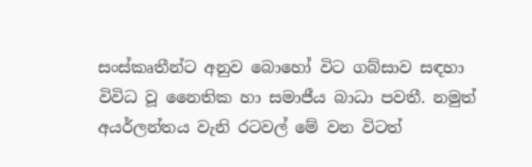සංස්කෘතීන්ට අනුව බොහෝ විට ගබ්සාව සඳහා විවිධ වූ නෛතික හා සමාජීය බාධා පවතී. නමුත් අයර්ලන්තය වැනි රටවල් මේ වන විටත්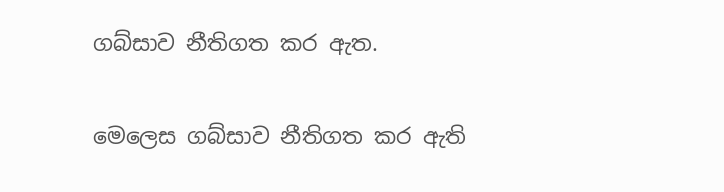ගබ්සාව නීතිගත කර ඇත.

මෙලෙස ගබ්සාව නීතිගත කර ඇති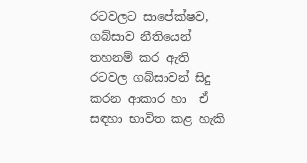රටවලට සාපේක්ෂව, ගබ්සාව නීතියෙන් තහනම් කර ඇති රටවල ගබ්සාවන් සිදු කරන ආකාර හා  ඒ සඳහා භාවිත කළ හැකි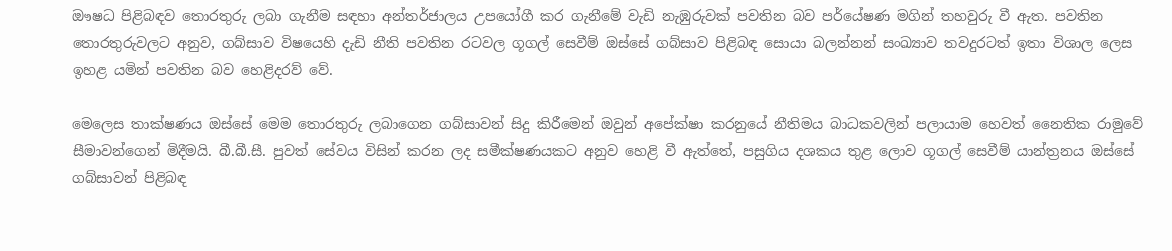ඖෂධ පිළිබඳව තොරතුරු ලබා ගැනීම සඳහා අන්තර්ජාලය උපයෝගී කර ගැනීමේ වැඩි නැඹුරුවක් පවතින බව පර්යේෂණ මගින් තහවුරු වී ඇත. පවතින තොරතුරුවලට අනුව, ගබ්සාව විෂයෙහි දැඩි නීති පවතින රටවල ගූගල් සෙවීම් ඔස්සේ ගබ්සාව පිළිබඳ සොයා බලන්නන් සංඛ්‍යාව තවදුරටත් ඉතා විශාල ලෙස ඉහළ යමින් පවතින බව හෙළිදරව් වේ.

මෙලෙස තාක්ෂණය ඔස්සේ මෙම තොරතුරු ලබාගෙන ගබ්සාවන් සිදු කිරීමෙන් ඔවුන් අපේක්ෂා කරනුයේ නීතිමය බාධකවලින් පලායාම හෙවත් නෛතික රාමුවේ සීමාවන්ගෙන් මිදීමයි. බී.බී.සී. පුවත් සේවය විසින් කරන ලද සමීක්ෂණයකට අනුව හෙළි වී ඇත්තේ, පසුගිය දශකය තුළ ලොව ගූගල් සෙවීම් යාන්ත්‍රනය ඔස්සේ ගබ්සාවන් පිළිබඳ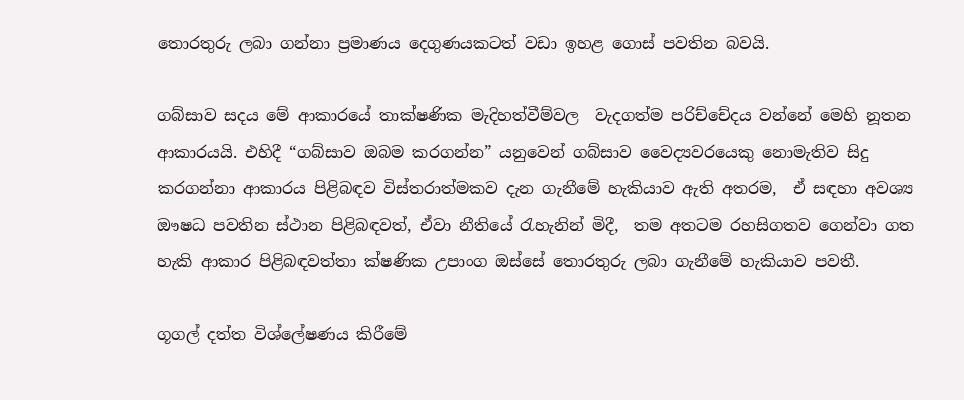තොරතුරු ලබා ගන්නා ප්‍රමාණය දෙගුණයකටත් වඩා ඉහළ ගොස් පවතින බවයි.

ගබ්සාව සදය මේ ආකාරයේ තාක්ෂණික මැදිහත්වීම්වල  වැදගත්ම පරිච්චේදය වන්නේ මෙහි නූතන ආකාරයයි. එහිදී “ගබ්සාව ඔබම කරගන්න” යනුවෙන් ගබ්සාව වෛද්‍යවරයෙකු නොමැතිව සිදු කරගන්නා ආකාරය පිළිබඳව විස්තරාත්මකව දැන ගැනීමේ හැකියාව ඇති අතරම,  ඒ සඳහා අවශ්‍ය ඖෂධ පවතින ස්ථාන පිළිබඳවත්, ඒවා නීතියේ රැහැනින් මිදී,  තම අතටම රහසිගතව ගෙන්වා ගත හැකි ආකාර පිළිබඳවත්තා ක්ෂණික උපාංග ඔස්සේ තොරතුරු ලබා ගැනීමේ හැකියාව පවතී.

ගූගල් දත්ත විශ්ලේෂණය කිරීමේ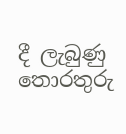දී ලැබුණු තොරතුරු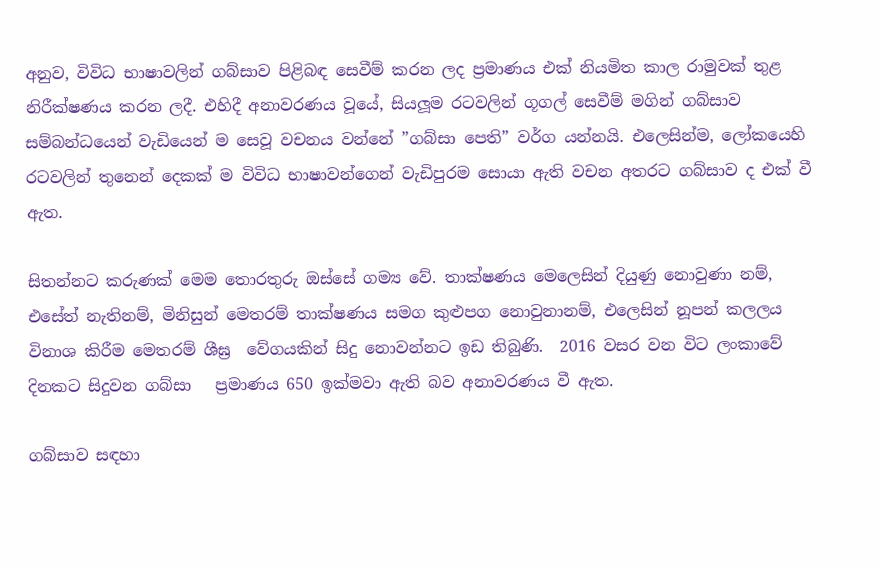අනුව, විවිධ භාෂාවලින් ගබ්සාව පිළිබඳ සෙවීම් කරන ලද ප්‍රමාණය එක් නියමිත කාල රාමුවක් තුළ නිරීක්ෂණය කරන ලදී. එහිදී අනාවරණය වූයේ, සියලූම රටවලින් ගූගල් සෙවීම් මගින් ගබ්සාව සම්බන්ධයෙන් වැඩියෙන් ම සෙවූ වචනය වන්නේ ”ගබ්සා පෙති” වර්ග යන්නයි. එලෙසින්ම, ලෝකයෙහි රටවලින් තුනෙන් දෙකක් ම විවිධ භාෂාවන්ගෙන් වැඩිපුරම සොයා ඇති වචන අතරට ගබ්සාව ද එක් වී ඇත.

සිතන්නට කරුණක් මෙම තොරතුරු ඔස්සේ ගම්‍ය වේ. තාක්ෂණය මෙලෙසින් දියුණු නොවුණා නම්, එසේත් නැතිනම්, මිනිසුන් මෙතරම් තාක්ෂණය සමග කුළුපග නොවුනානම්, එලෙසින් නූපන් කලලය විනාශ කිරීම මෙතරම් ශීඝ්‍ර  වේගයකින් සිදු නොවන්නට ඉඩ තිබුණි.  2016 වසර වන විට ලංකාවේ දිනකට සිදුවන ගබ්සා   ප්‍රමාණය 650 ඉක්මවා ඇති බව අනාවරණය වී ඇත.

ගබ්සාව සඳහා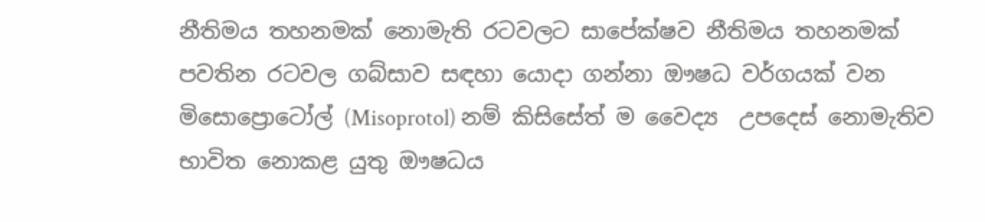නීතිමය තහනමක් නොමැති රටවලට සාපේක්ෂව නීතිමය තහනමක් පවතින රටවල ගබ්සාව සඳහා යොදා ගන්නා ඖෂධ වර්ගයක් වන මිසොප්‍රොටෝල් (Misoprotol) නම් කිසිසේත් ම වෛද්‍ය  උපදෙස් නොමැතිව භාවිත නොකළ යුතු ඖෂධය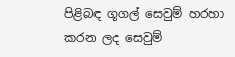පිළිබඳ ගූගල් සෙවුම් හරහා කරන ලද සෙවුම්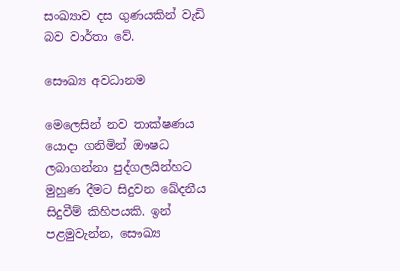සංඛ්‍යාව දස ගුණයකින් වැඩි බව වාර්තා වේ.

සෞඛ්‍ය අවධානම

මෙලෙසින් නව තාක්ෂණය යොදා ගනිමින් ඖෂධ ලබාගන්නා පුද්ගලයින්හට මුහුණ දීමට සිදුවන ඛේදනීය සිදුවීම් කිහිපයකි. ඉන් පළමුවැන්න, සෞඛ්‍ය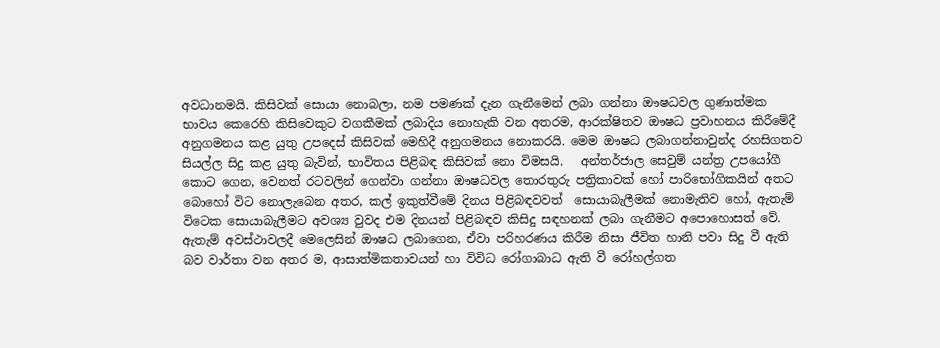අවධානමයි. කිසිවක් සොයා නොබලා, නම පමණක් දැන ගැනීමෙන් ලබා ගන්නා ඖෂධවල ගුණාත්මක භාවය කෙරෙහි කිසිවෙකුට වගකීමක් ලබාදිය නොහැකි වන අතරම, ආරක්ෂිතව ඖෂධ ප්‍රවාහනය කිරීමේදී අනුගමනය කළ යුතු උපදෙස් කිසිවක් මෙහිදී අනුගමනය නොකරයි. මෙම ඖෂධ ලබාගන්නාවුන්ද රහසිගතව සියල්ල සිදු කළ යුතු බැවින්, භාවිතය පිළිබඳ කිසිවක් නො විමසයි.   අන්තර්ජාල සෙවුම් යන්ත්‍ර උපයෝගී කොට ගෙන, වෙනත් රටවලින් ගෙන්වා ගන්නා ඖෂධවල තොරතුරු පත්‍රිකාවක් හෝ පාරිභෝගිකයින් අතට බොහෝ විට නොලැබෙන අතර, කල් ඉකුත්වීමේ දිනය පිළිබඳවවත්  සොයාබැලීමක් නොමැතිව හෝ, ඇතැම් විටෙක සොයාබැලීමට අවශ්‍ය වුවද එම දිනයන් පිළිබඳව කිසිදු සඳහනක් ලබා ගැනීමට අපොහොසත් වේ. ඇතැම් අවස්ථාවලදී මෙලෙසින් ඖෂධ ලබාගෙන, ඒවා පරිහරණය කිරීම නිසා ජීවිත හානි පවා සිදු වී ඇති බව වාර්තා වන අතර ම, ආසාත්මිකතාවයන් හා විවිධ රෝගාබාධ ඇති වී රෝහල්ගත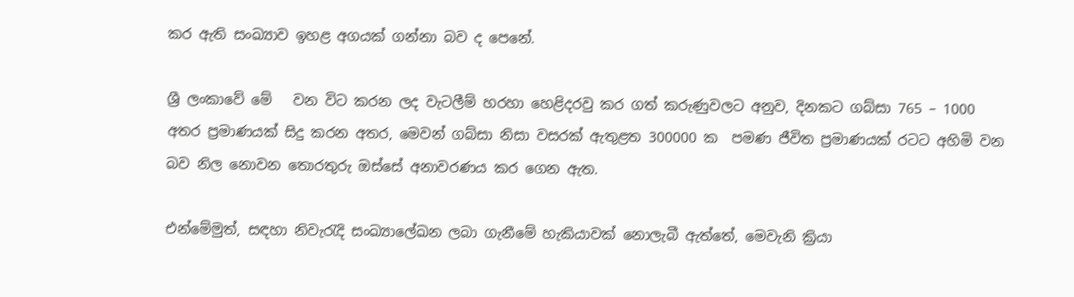කර ඇති සංඛ්‍යාව ඉහළ අගයක් ගන්නා බව ද පෙනේ.

ශ්‍රී ලංකාවේ මේ   වන විට කරන ලද වැටලීම් හරහා හෙළිදරවු කර ගත් කරුණුවලට අනුව, දිනකට ගබ්සා 765 – 1000 අතර ප්‍රමාණයක් සිදු කරන අතර, මෙවන් ගබ්සා නිසා වසරක් ඇතුළත 300000 ක  පමණ ජීවිත ප්‍රමාණයක් රටට අහිමි වන බව නිල නොවන තොරතුරු ඔස්සේ අනාවරණය කර ගෙන ඇත.

එන්මේමුත්, සඳහා නිවැරැදි සංඛ්‍යාලේඛන ලබා ගැනීමේ හැකියාවක් නොලැබී ඇත්තේ, මෙවැනි ක්‍රියා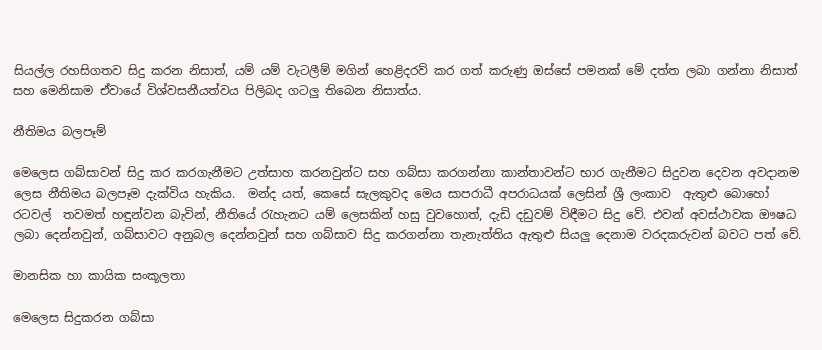සියල්ල රහසිගතව සිදු කරන නිසාත්, යම් යම් වැටලීම් මගින් හෙළිදරව් කර ගත් කරුණු ඔස්සේ පමනක් මේ දත්ත ලබා ගන්නා නිසාත් සහ මෙනිසාම ඒවායේ විශ්වසනීයත්වය පිලිබද ගටලු තිබෙන නිසාත්ය.

නීතිමය බලපෑම්

මෙලෙස ගබ්සාවන් සිදු කර කරගැනීමට උත්සාහ කරනවුන්ට සහ ගබ්සා කරගන්නා කාන්තාවන්ට භාර ගැනීමට සිදුවන දෙවන අවදානම ලෙස නීතිමය බලපෑම දැක්විය හැකිය.  මන්ද යත්, කෙසේ සැලකුවද මෙය සාපරාධී අපරාධයක් ලෙසින් ශ්‍රී ලංකාව  ඇතුළු බොහෝ රටවල්  තවමත් හඳුන්වන බැවින්, නීතියේ රැහැනට යම් ලෙසකින් හසු වුවහොත්, දැඩි දඩුවම් විඳීමට සිදු වේ. එවන් අවස්ථාවක ඖෂධ ලබා දෙන්නවුන්, ගබ්සාවට අනුබල දෙන්නවුන් සහ ගබ්සාව සිදු කරගන්නා තැනැත්තිය ඇතුළු සියලු දෙනාම වරදකරුවන් බවට පත් වේ.

මානසික හා කායික සංකූලතා

මෙලෙස සිදුකරන ගබ්සා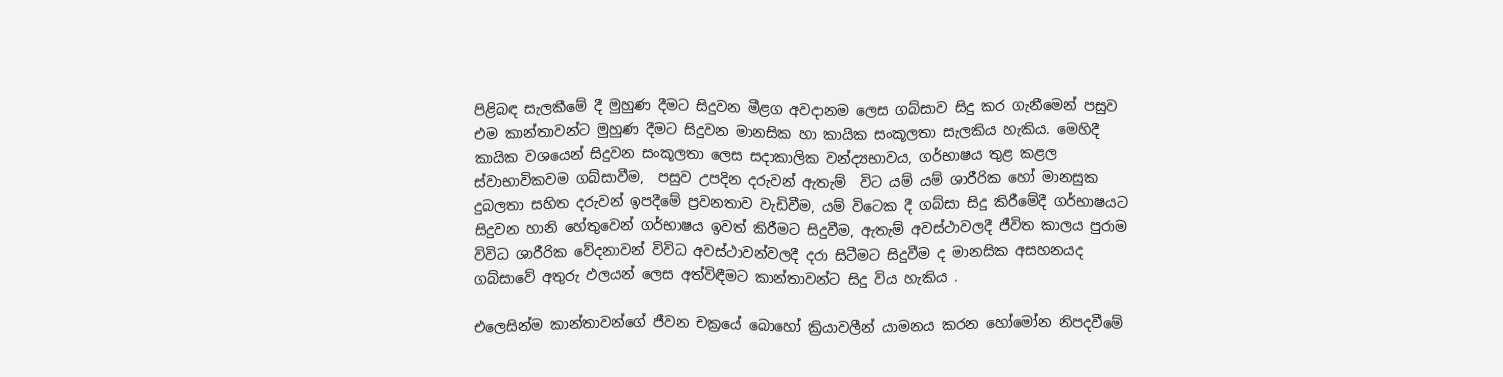පිළිබඳ සැලකීමේ දී මුහුණ දීමට සිදුවන මීළග අවදානම ලෙස ගබ්සාව සිදු කර ගැනීමෙන් පසුව එම කාන්තාවන්ට මුහුණ දීමට සිදුවන මානසික හා කායික සංකූලතා සැලකිය හැකිය. මෙහිදී කායික වශයෙන් සිදුවන සංකූලතා ලෙස සදාකාලික වන්ද්‍යභාවය, ගර්භාෂය තුළ කළල ස්වාභාවිකවම ගබ්සාවීම,  පසුව උපදින දරුවන් ඇතැම්  විට යම් යම් ශාරීරික හෝ මානසුක දුබලතා සහිත දරුවන් ඉපදීමේ ප්‍රවනතාව වැඩිවීම, යම් විටෙක දී ගබ්සා සිදු කිරීමේදී ගර්භාෂයට සිදුවන හානි හේතුවෙන් ගර්භාෂය ඉවත් කිරීමට සිදුවීම, ඇතැම් අවස්ථාවලදී ජීවිත කාලය පුරාම විවිධ ශාරීරික වේදනාවන් විවිධ අවස්ථාවන්වලදී දරා සිටීමට සිදුවීම ද මානසික අසහනයද ගබ්සාවේ අතුරු ඵලයන් ලෙස අත්විඳීමට කාන්තාවන්ට සිදු විය හැකිය .

එලෙසින්ම කාන්තාවන්ගේ ජීවන චක්‍රයේ බොහෝ ක්‍රියාවලීන් යාමනය කරන හෝමෝන නිපදවීමේ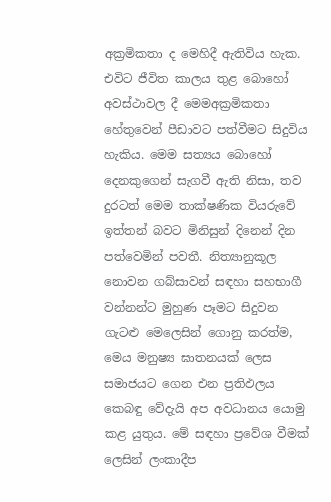අක්‍රමිකතා ද මෙහිදී ඇතිවිය හැක. එවිට ජීවිත කාලය තුළ බොහෝ අවස්ථාවල දී මෙමඅක්‍රමිකතා හේතුවෙන් පීඩාවට පත්වීමට සිදුවිය හැකිය. මෙම සත්‍යය බොහෝ දෙනකුගෙන් සැගවී ඇති නිසා, තව දුරටත් මෙම තාක්ෂණික වියරුවේ ඉත්තන් බවට මිනිසුන් දිනෙන් දින පත්වෙමින් පවතී. නිත්‍යානුකූල නොවන ගබ්සාවන් සඳහා සහභාගී වන්නන්ට මුහුණ පෑමට සිදුවන ගැටළු මෙලෙසින් ගොනු කරත්ම, මෙය මනුෂ්‍ය ඝාතනයක් ලෙස සමාජයට ගෙන එන ප්‍රතිඵලය කෙබඳු වේදැයි අප අවධානය යොමු කළ යුතුය. මේ සඳහා ප්‍රවේශ වීමක් ලෙසින් ලංකාදීප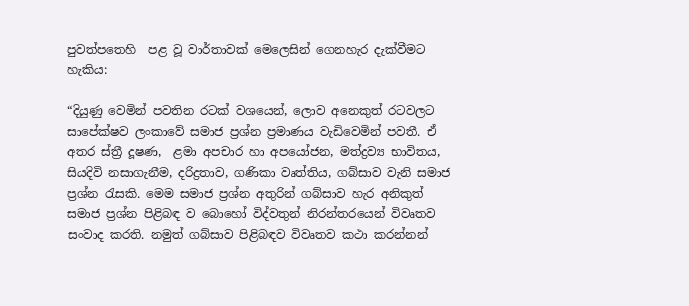පුවත්පතෙහි  පළ වූ වාර්තාවක් මෙලෙසින් ගෙනහැර දැක්වීමට හැකිය:

“දියුණු වෙමින් පවතින රටක් වශයෙන්, ලොව අනෙකුත් රටවලට සාපේක්ෂව ලංකාවේ සමාජ ප්‍රශ්න ප්‍රමාණය වැඩිවෙමින් පවතී. ඒ අතර ස්ත්‍රී දූෂණ,  ළමා අපචාර හා අපයෝජන, මත්ද්‍රව්‍ය භාවිතය, සියදිවි නසාගැනීම, දරිද්‍රතාව, ගණිකා වෘත්තිය, ගබ්සාව වැනි සමාජ ප්‍රශ්න රැසකි. මෙම සමාජ ප්‍රශ්න අතුරින් ගබ්සාව හැර අනිකුත් සමාජ ප්‍රශ්න පිළිබඳ ව බොහෝ විද්වතුන් නිරන්තරයෙන් විවෘතව සංවාද කරති. නමුත් ගබ්සාව පිළිබඳව විවෘතව කථා කරන්නන්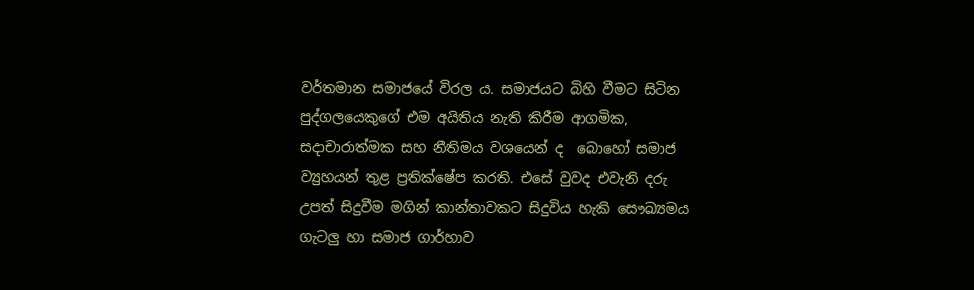වර්තමාන සමාජයේ විරල ය. සමාජයට බිහි වීමට සිටින පුද්ගලයෙකුගේ එම අයිතිය නැති කිරීම ආගමික, සදාචාරාත්මක සහ නීතිමය වශයෙන් ද  බොහෝ සමාජ ව්‍යුහයන් තුළ ප්‍රතික්ෂේප කරති. එසේ වුවද එවැනි දරු උපත් සිදුවීම මගින් කාන්තාවකට සිදුවිය හැකි සෞඛ්‍යමය ගැටලු හා සමාජ ගාර්හාව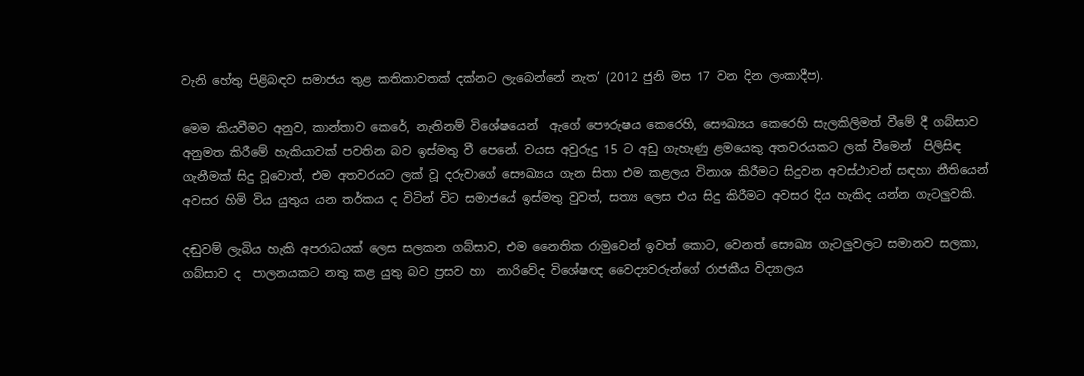වැනි හේතු පිළිබඳව සමාජය තුළ කතිකාවතක් දක්නට ලැබෙන්නේ නැත’ (2012 ජුනි මස 17 වන දින ලංකාදීප).

මෙම කියවීමට අනුව, කාන්තාව කෙරේ, නැතිනම් විශේෂයෙන්  ඇගේ පෞරුෂය කෙරෙහි, සෞඛ්‍යය කෙරෙහි සැලකිලිමත් වීමේ දී ගබ්සාව අනුමත කිරීමේ හැකියාවක් පවතින බව ඉස්මතු වී පෙනේ. වයස අවුරුදු 15 ට අඩු ගැහැණු ළමයෙකු අතවරයකට ලක් වීමෙන්  පිලිසිඳ ගැනීමක් සිදු වූවොත්, එම අතවරයට ලක් වූ දරුවාගේ සෞඛ්‍යය ගැන සිතා එම කළලය විනාශ කිරීමට සිදුවන අවස්ථාවන් සඳහා නීතියෙන් අවසර හිමි විය යුතුය යන තර්කය ද විටින් විට සමාජයේ ඉස්මතු වුවත්, සත්‍ය ලෙස එය සිදු කිරීමට අවසර දිය හැකිද යන්න ගැටලුවකි.

දඬුවම් ලැබිය හැකි අපරාධයක් ලෙස සලකන ගබ්සාව, එම නෛතික රාමුවෙන් ඉවත් කොට, වෙනත් සෞඛ්‍ය ගැටලුවලට සමානව සලකා, ගබ්සාව ද  පාලනයකට නතු කළ යුතු බව ප්‍රසව හා  නාරිවේද විශේෂඥ වෛද්‍යවරුන්ගේ රාජකීය විද්‍යාලය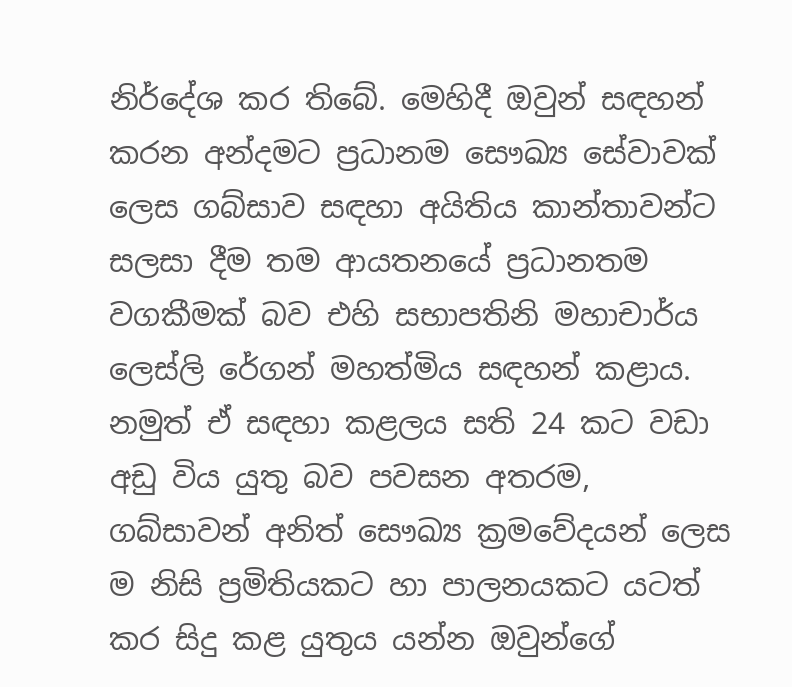නිර්දේශ කර තිබේ. මෙහිදී ඔවුන් සඳහන් කරන අන්දමට ප්‍රධානම සෞඛ්‍ය සේවාවක් ලෙස ගබ්සාව සඳහා අයිතිය කාන්තාවන්ට  සලසා දීම තම ආයතනයේ ප්‍රධානතම වගකීමක් බව එහි සභාපතිනි මහාචාර්ය ලෙස්ලි රේගන් මහත්මිය සඳහන් කළාය. නමුත් ඒ සඳහා කළලය සති 24 කට වඩා අඩු විය යුතු බව පවසන අතරම, ගබ්සාවන් අනිත් සෞඛ්‍ය ක්‍රමවේදයන් ලෙස ම නිසි ප්‍රමිතියකට හා පාලනයකට යටත් කර සිදු කළ යුතුය යන්න ඔවුන්ගේ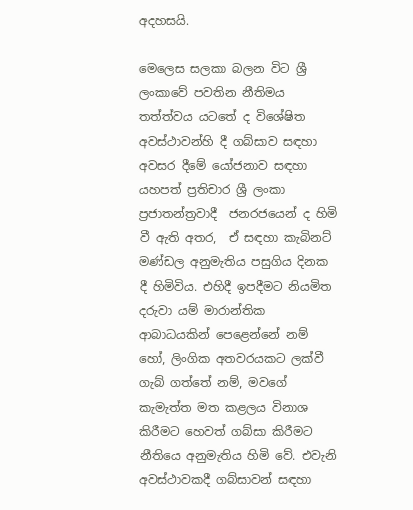අදහසයි.

මෙලෙස සලකා බලන විට ශ්‍රී ලංකාවේ පවතින නීතිමය තත්ත්වය යටතේ ද විශේෂිත අවස්ථාවන්හි දී ගබ්සාව සඳහා අවසර දීමේ යෝජනාව සඳහා යහපත් ප්‍රතිචාර ශ්‍රී ලංකා ප්‍රජාතන්ත්‍රවාදී  ජනරජයෙන් ද හිමි වී ඇති අතර,  ඒ සඳහා කැබිනට් මණ්ඩල අනුමැතිය පසුගිය දිනක දී හිමිවිය. එහිදී ඉපදීමට නියමිත දරුවා යම් මාරාන්තික ආබාධයකින් පෙළෙන්නේ නම් හෝ, ලිංගික අතවරයකට ලක්වී ගැබ් ගත්තේ නම්, මවගේ කැමැත්ත මත කළලය විනාශ කිරීමට හෙවත් ගබ්සා කිරීමට නීතියෙ අනුමැතිය හිමි වේ. එවැනි අවස්ථාවකදී ගබ්සාවන් සඳහා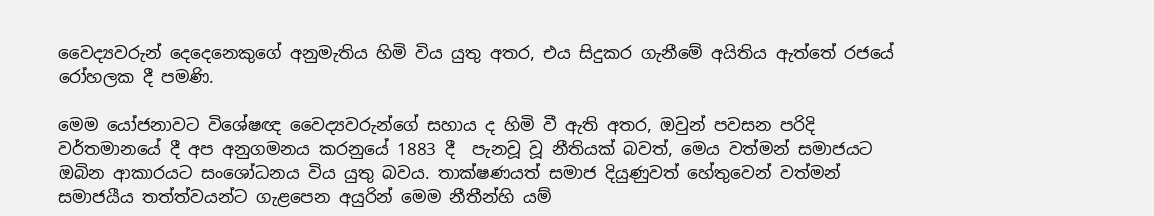වෛද්‍යවරුන් දෙදෙනෙකුගේ අනුමැතිය හිමි විය යුතු අතර, එය සිදුකර ගැනීමේ අයිතිය ඇත්තේ රජයේ රෝහලක දී පමණි.

මෙම යෝජනාවට විශේෂඥ වෛද්‍යවරුන්ගේ සහාය ද හිමි වී ඇති අතර, ඔවුන් පවසන පරිදි වර්තමානයේ දී අප අනුගමනය කරනුයේ 1883 දී  පැනවූ වූ නීතියක් බවත්, මෙය වත්මන් සමාජයට ඔබින ආකාරයට සංශෝධනය විය යුතු බවය. තාක්ෂණයත් සමාජ දියුණුවත් හේතුවෙන් වත්මන් සමාජයීය තත්ත්වයන්ට ගැළපෙන අයුරින් මෙම නීතීන්හි යම්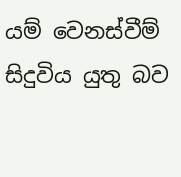යම් වෙනස්වීම් සිදුවිය යුතු බව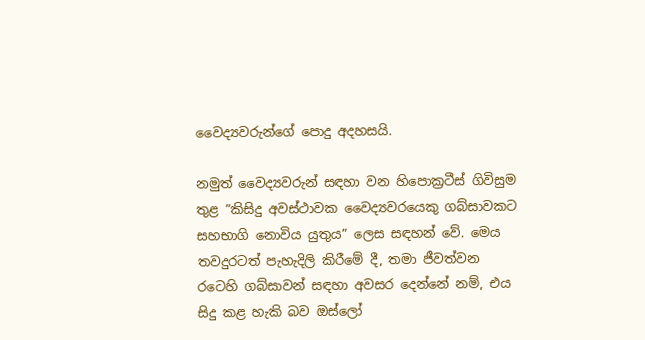වෛද්‍යවරුන්ගේ පොදු අදහසයි.

නමුත් වෛද්‍යවරුන් සඳහා වන හිපොක්‍රටීස් ගිවිසුම තුළ ”කිසිදු අවස්ථාවක වෛද්‍යවරයෙකු ගබ්සාවකට සහභාගි නොවිය යුතුය” ලෙස සඳහන් වේ. මෙය තවදුරටත් පැහැදිලි කිරීමේ දී, තමා ජීවත්වන රටෙහි ගබ්සාවන් සඳහා අවසර දෙන්නේ නම්, එය සිදු කළ හැකි බව ඔස්ලෝ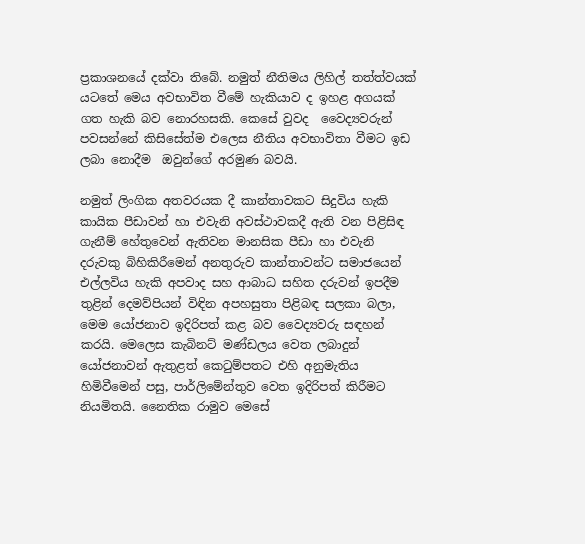ප්‍රකාශනයේ දක්වා තිබේ. නමුත් නීතිමය ලිහිල් තත්ත්වයක් යටතේ මෙය අවභාවිත වීමේ හැකියාව ද ඉහළ අගයක් ගත හැකි බව නොරහසකි. කෙසේ වුවද  වෛද්‍යවරුන් පවසන්නේ කිසිසේත්ම එලෙස නීතිය අවභාවිතා වීමට ඉඩ ලබා නොදීම  ඔවුන්ගේ අරමුණ බවයි.

නමුත් ලිංගික අතවරයක දී කාන්තාවකට සිදුවිය හැකි කායික පීඩාවන් හා එවැනි අවස්ථාවකදී ඇති වන පිළිසිඳ ගැනීම් හේතුවෙන් ඇතිවන මානසික පීඩා හා එවැනි දරුවකු බිහිකිරීමෙන් අනතුරුව කාන්තාවන්ට සමාජයෙන් එල්ලවිය හැකි අපවාද සහ ආබාධ සහිත දරුවන් ඉපදීම තුළින් දෙමව්පියන් විඳින අපහසුතා පිළිබඳ සලකා බලා, මෙම යෝජනාව ඉදිරිපත් කළ බව වෛද්‍යවරු සඳහන් කරයි. මෙලෙස කැබිනට් මණ්ඩලය වෙත ලබාදුන් යෝජනාවන් ඇතුළත් කෙටුම්පතට එහි අනුමැතිය හිමිවීමෙන් පසු, පාර්ලිමේන්තුව වෙත ඉදිරිපත් කිරීමට නියමිතයි. නෛතික රාමුව මෙසේ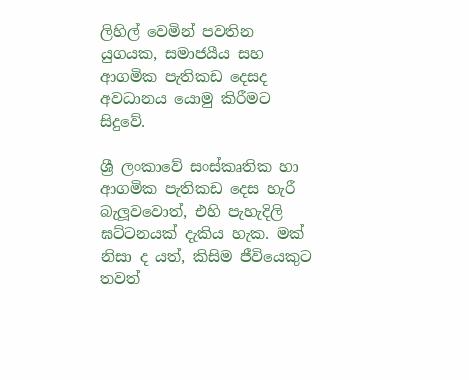ලිහිල් වෙමින් පවතින යුගයක, සමාජයීය සහ ආගමික පැතිකඩ දෙසද අවධානය යොමු කිරීමට සිදුවේ.

ශ්‍රී ලංකාවේ සංස්කෘතික හා ආගමික පැතිකඩ දෙස හැරී බැලූවවොත්, එහි පැහැදිලි ඝට්ටනයක් දැකිය හැක. මක් නිසා ද යත්, කිසිම ජීවියෙකුට තවත්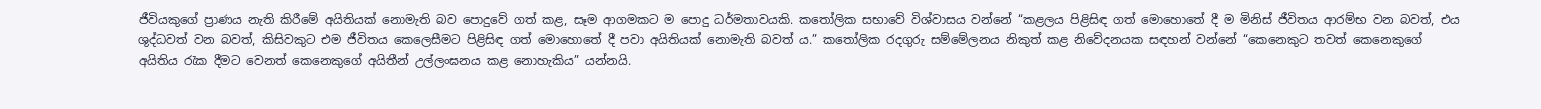ජීවියකුගේ ප්‍රාණය නැති කිරීමේ අයිතියක් නොමැති බව පොදුවේ ගත් කළ, සෑම ආගමකට ම පොදු ධර්මතාවයකි. කතෝලික සභාවේ විශ්වාසය වන්නේ “කළලය පිළිසිඳ ගත් මොහොතේ දී ම මිනිස් ජීවිතය ආරම්භ වන බවත්, එය ශුද්ධවත් වන බවත්, කිසිවකුට එම ජීවිතය කෙලෙසීමට පිළිසිඳ ගත් මොහොතේ දී පවා අයිතියක් නොමැති බවත් ය.” කතෝලික රදගුරු සම්මේලනය නිකුත් කළ නිවේදනයක සඳහන් වන්නේ “කෙනෙකුට තවත් කෙනෙකුගේ අයිතිය රැක දීමට වෙනත් කෙනෙකුගේ අයිතීන් උල්ලංඝනය කළ නොහැකිය” යන්නයි.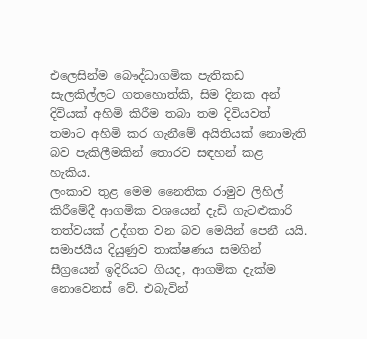එලෙසින්ම බෞද්ධාගමික පැතිකඩ සැලකිල්ලට ගතහොත්කි, සිම දිනක අන් දිවියක් අහිමි කිරීම තබා තම දිවියවත් තමාට අහිමි කර ගැනීමේ අයිතියක් නොමැති බව පැකිලීමකින් තොරව සඳහන් කළ හැකිය.
ලංකාව තුළ මෙම නෛතික රාමුව ලිහිල් කිරීමේදී ආගමික වශයෙන් දැඩි ගැටළුකාරි තත්වයක් උද්ගත වන බව මෙයින් පෙනී යයි. සමාජයීය දියුණුව තාක්ෂණය සමගින්  සීග්‍රයෙන් ඉදිරියට ගියද, ආගමික දැක්ම නොවෙනස් වේ. එබැවින්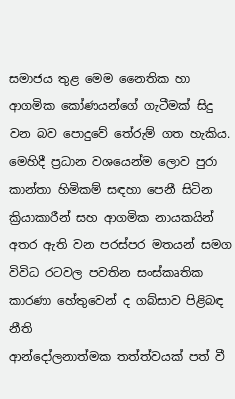සමාජය තුළ මෙම නෛතික හා ආගමික කෝණයන්ගේ ගැටීමක් සිදු වන බව පොදුවේ තේරුම් ගත හැකිය. මෙහිදී ප්‍රධාන වශයෙන්ම ලොව පුරා කාන්තා හිමිකම් සඳහා පෙනී සිටින ක්‍රියාකාරීන් සහ ආගමික නායකයින් අතර ඇති වන පරස්පර මතයන් සමග විවිධ රටවල පවතින සංස්කෘතික කාරණා හේතුවෙන් ද ගබ්සාව පිළිබඳ නීති
ආන්දෝලනාත්මක තත්ත්වයක් පත් වී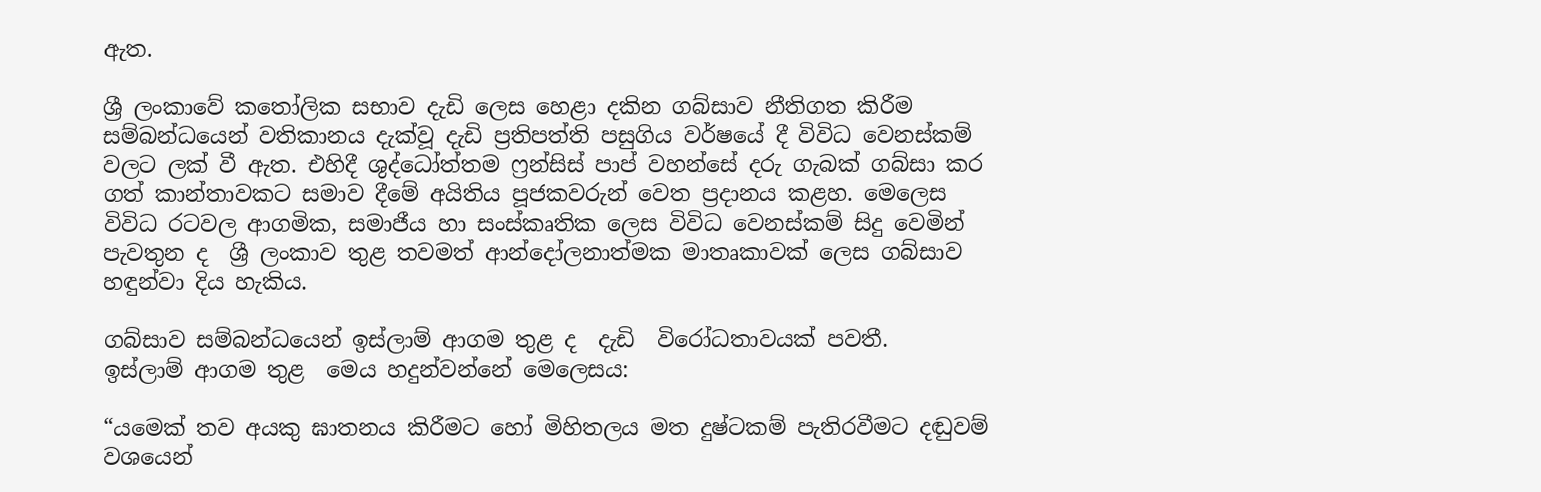ඇත.

ශ්‍රී ලංකාවේ කතෝලික සභාව දැඩි ලෙස හෙළා දකින ගබ්සාව නීතිගත කිරීම සම්බන්ධයෙන් වතිකානය දැක්වූ දැඩි ප්‍රතිපත්ති පසුගිය වර්ෂයේ දී විවිධ වෙනස්කම් වලට ලක් වී ඇත. එහිදී ශුද්ධෝත්තම ෆ්‍රන්සිස් පාප් වහන්සේ දරු ගැබක් ගබ්සා කර ගත් කාන්තාවකට සමාව දීමේ අයිතිය පූජකවරුන් වෙත ප්‍රදානය කළහ. මෙලෙස විවිධ රටවල ආගමික, සමාජීය හා සංස්කෘතික ලෙස විවිධ වෙනස්කම් සිදු වෙමින් පැවතුන ද  ශ්‍රී ලංකාව තුළ තවමත් ආන්දෝලනාත්මක මාතෘකාවක් ලෙස ගබ්සාව හඳුන්වා දිය හැකිය.

ගබ්සාව සම්බන්ධයෙන් ඉස්ලාම් ආගම තුළ ද  දැඩි  විරෝධතාවයක් පවතී.
ඉස්ලාම් ආගම තුළ  මෙය හදුන්වන්නේ මෙලෙසය:

“යමෙක් තව අයකු ඝාතනය කිරීමට හෝ මිහිතලය මත දුෂ්ටකම් පැතිරවීමට දඬුවම් වශයෙන්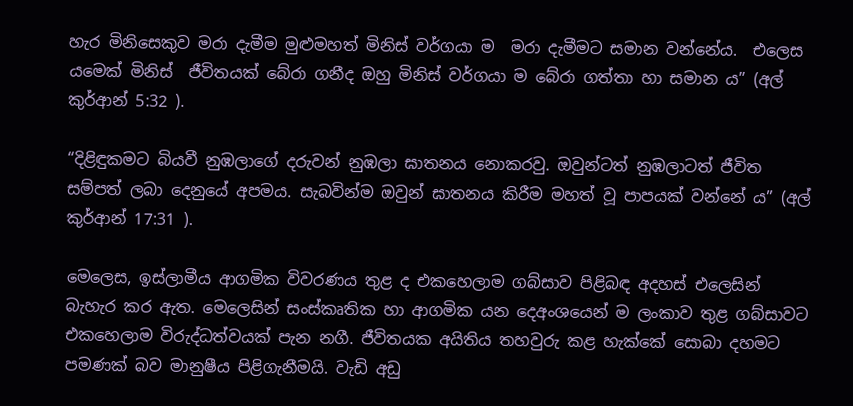හැර මිනිසෙකුව මරා දැමීම මුළුමහත් මිනිස් වර්ගයා ම  මරා දැමීමට සමාන වන්නේය.  එලෙස යමෙක් මිනිස්  ජීවිතයක් බේරා ගනීද ඔහු මිනිස් වර්ගයා ම බේරා ගත්තා හා සමාන ය” (අල් කුර්ආන් 5:32 ).

“දිළිඳුකමට බියවී නුඹලාගේ දරුවන් නුඹලා ඝාතනය නොකරවු. ඔවුන්ටත් නුඹලාටත් ජීවිත සම්පත් ලබා දෙනුයේ අපමය. සැබවින්ම ඔවුන් ඝාතනය කිරීම මහත් වූ පාපයක් වන්නේ ය” (අල් කුර්ආන් 17:31 ).

මෙලෙස, ඉස්ලාමීය ආගමික විවරණය තුළ ද එකහෙලාම ගබ්සාව පිළිබඳ අදහස් එලෙසින් බැහැර කර ඇත. මෙලෙසින් සංස්කෘතික හා ආගමික යන දෙඅංශයෙන් ම ලංකාව තුළ ගබ්සාවට එකහෙලාම විරුද්ධත්වයක් පැන නගී. ජීවිතයක අයිතිය තහවුරු කළ හැක්කේ සොබා දහමට පමණක් බව මානුෂීය පිළිගැනීමයි. වැඩි අඩු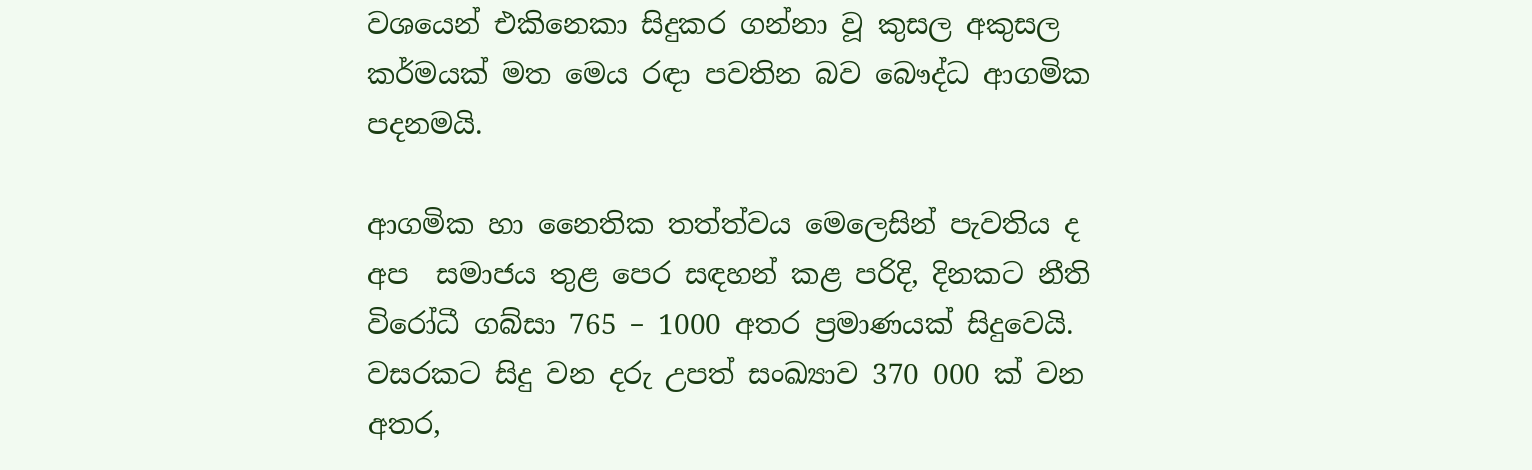වශයෙන් එකිනෙකා සිදුකර ගන්නා වූ කුසල අකුසල කර්මයක් මත මෙය රඳා පවතින බව බෞද්ධ ආගමික පදනමයි.

ආගමික හා නෛතික තත්ත්වය මෙලෙසින් පැවතිය ද අප  සමාජය තුළ පෙර සඳහන් කළ පරිදි, දිනකට නීති විරෝධී ගබ්සා 765 – 1000 අතර ප්‍රමාණයක් සිදුවෙයි. වසරකට සිදු වන දරු උපත් සංඛ්‍යාව 370 000 ක් වන අතර,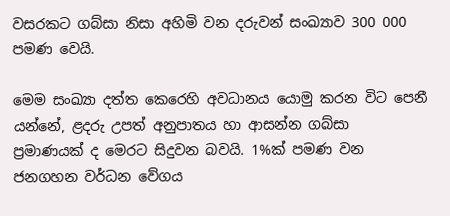වසරකට ගබ්සා නිසා අහිමි වන දරුවන් සංඛ්‍යාව 300 000 පමණ වෙයි.

මෙම සංඛ්‍යා දත්ත කෙරෙහි අවධානය යොමු කරන විට පෙනී යන්නේ, ළදරු උපත් අනුපාතය හා ආසන්න ගබ්සා  ප්‍රමාණයක් ද මෙරට සිදුවන බවයි. 1%ක් පමණ වන ජනගහන වර්ධන වේගය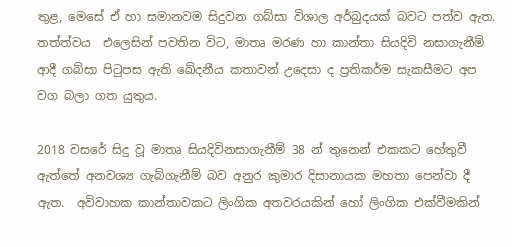තුළ, මෙසේ ඒ හා සමානවම සිදුවන ගබ්සා විශාල අර්බුදයක් බවට පත්ව ඇත. තත්ත්වය  එලෙසින් පවතින විට, මාතෘ මරණ හා කාන්තා සියදිවි නසාගැනීම් ආදී ගබ්සා පිටුපස ඇති ඛේදනීය කතාවන් උදෙසා ද ප්‍රතිකර්ම සැකසීමට අප වග බලා ගත යුතුය.

2018 වසරේ සිදු වූ මාතෘ සියදිවිනසාගැනීම් 38 න් තුනෙන් එකකට හේතුවී ඇත්තේ අනවශ්‍ය ගැබ්ගැනීම් බව අනුර කුමාර දිසානායක මහතා පෙන්වා දී ඇත.  අවිවාහක කාන්තාවකට ලිංගික අතවරයකින් හෝ ලිංගික එක්වීමකින්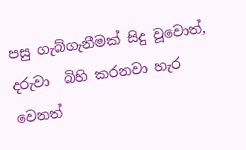පසු ගැබ්ගැනීමක් සිදු වූවොත්, දරුවා  බිහි කරනවා හැර වෙනත්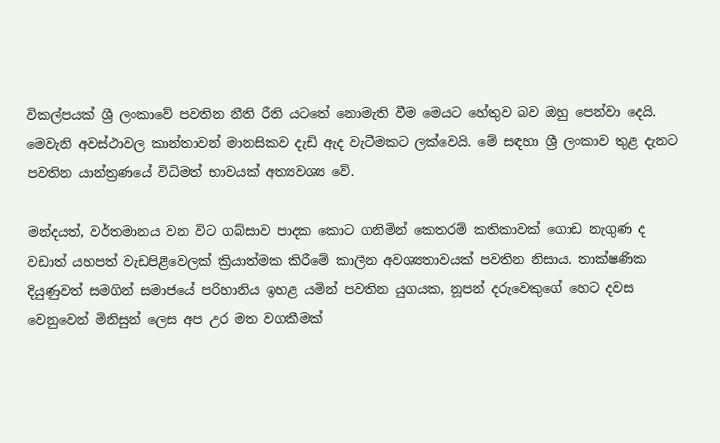විකල්පයක් ශ්‍රී ලංකාවේ පවතින නීති රීති යටතේ නොමැති වීම මෙයට හේතුව බව ඔහු පෙන්වා දෙයි. මෙවැනි අවස්ථාවල කාන්තාවන් මානසිකව දැඩි ඇද වැටීමකට ලක්වෙයි. මේ සඳහා ශ්‍රී ලංකාව තුළ දැනට පවතින යාන්ත්‍රණයේ විධිමත් භාවයක් අත්‍යවශ්‍ය වේ.

මන්දයත්, වර්තමානය වන විට ගබ්සාව පාදක කොට ගනිමින් කෙතරම් කතිකාවක් ගොඩ නැගුණ ද වඩාත් යහපත් වැඩපිළිවෙලක් ක්‍රියාත්මක කිරීමේ කාලීන අවශ්‍යතාවයක් පවතින නිසාය. තාක්ෂණික දියුණුවත් සමගින් සමාජයේ පරිහානිය ඉහළ යමින් පවතින යුගයක, නූපන් දරුවෙකුගේ හෙට දවස වෙනුවෙන් මිනිසුන් ලෙස අප උර මත වගකීමක්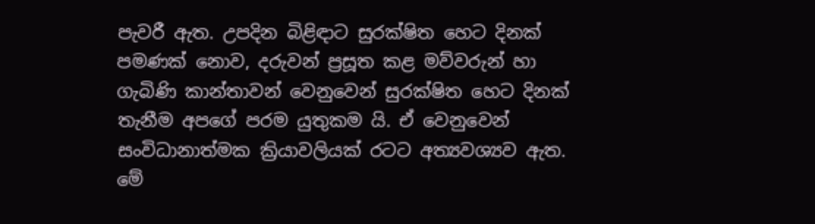පැවරී ඇත. උපදින බිළිඳාට සුරක්ෂිත හෙට දිනක් පමණක් නොව, දරුවන් ප්‍රසූත කළ මව්වරුන් හා ගැබිණි කාන්තාවන් වෙනුවෙන් සුරක්ෂිත හෙට දිනක් තැනීම අපගේ පරම යුතුකම යි. ඒ වෙනුවෙන් සංවිධානාත්මක ක්‍රියාවලියක් රටට අත්‍යවශ්‍යව ඇත. මේ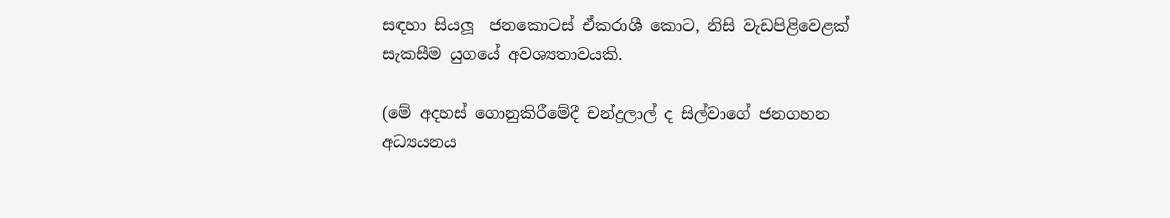සඳහා සියලූ  ජනකොටස් ඒකරාශී කොට, නිසි වැඩපිළිවෙළක් සැකසීම යුගයේ අවශ්‍යතාවයකි.

(මේ අදහස් ගොනුකිරීමේදී චන්ද්‍රලාල් ද සිල්වාගේ ජනගහන අධ්‍යයනය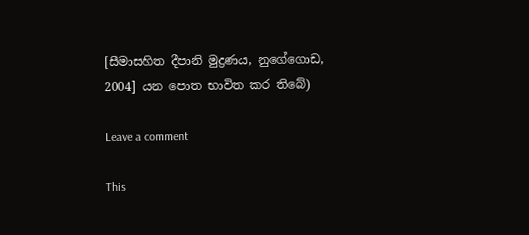[සීමාසහිත දීපානි මුද්‍රණය, නුගේගොඩ, 2004] යන පොත භාවිත කර තිබේ)

Leave a comment

This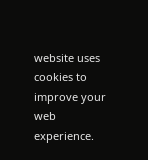website uses cookies to improve your web experience.